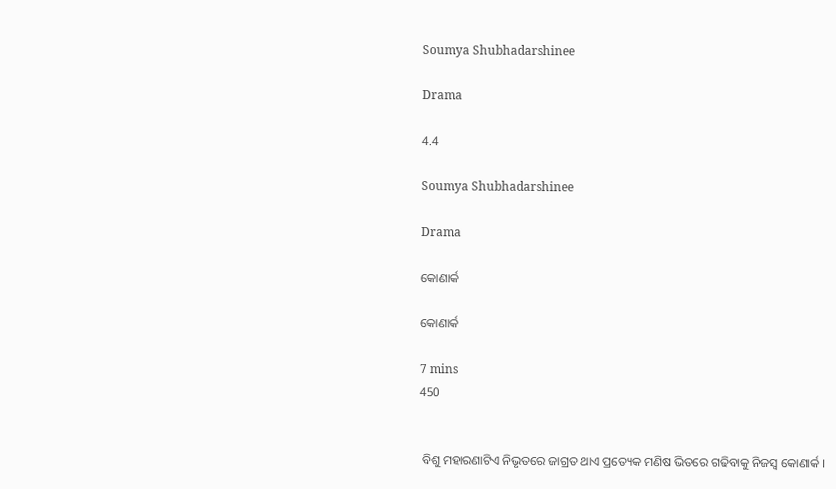Soumya Shubhadarshinee

Drama

4.4

Soumya Shubhadarshinee

Drama

କୋଣାର୍କ

କୋଣାର୍କ

7 mins
450


 ବିଶୁ ମହାରଣାଟିଏ ନିଭୃତରେ ଜାଗ୍ରତ ଥାଏ ପ୍ରତ୍ୟେକ ମଣିଷ ଭିତରେ ଗଢିବାକୁ ନିଜସ୍ୱ କୋଣାର୍କ ।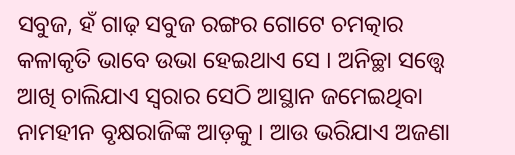ସବୁଜ, ହଁ ଗାଢ଼ ସବୁଜ ରଙ୍ଗର ଗୋଟେ ଚମତ୍କାର କଳାକୃତି ଭାବେ ଉଭା ହେଇଥାଏ ସେ । ଅନିଚ୍ଛା ସତ୍ତ୍ୱେ ଆଖି ଚାଲିଯାଏ ସ୍ଵରାର ସେଠି ଆସ୍ଥାନ ଜମେଇଥିବା ନାମହୀନ ବୃକ୍ଷରାଜିଙ୍କ ଆଡ଼କୁ । ଆଉ ଭରିଯାଏ ଅଜଣା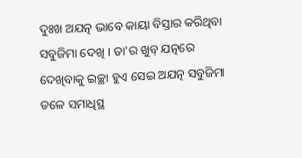ଦୁଃଖ ଅଯତ୍ନ ଭାବେ କାୟା ବିସ୍ତାର କରିଥିବା ସବୁଜିମା ଦେଖି । ତା'ର ଖୁବ୍ ଯତ୍ନରେ ଦେଖିବାକୁ ଇଚ୍ଛା ହୁଏ ସେଇ ଅଯତ୍ନ ସବୁଜିମା ତଳେ ସମାଧିସ୍ଥ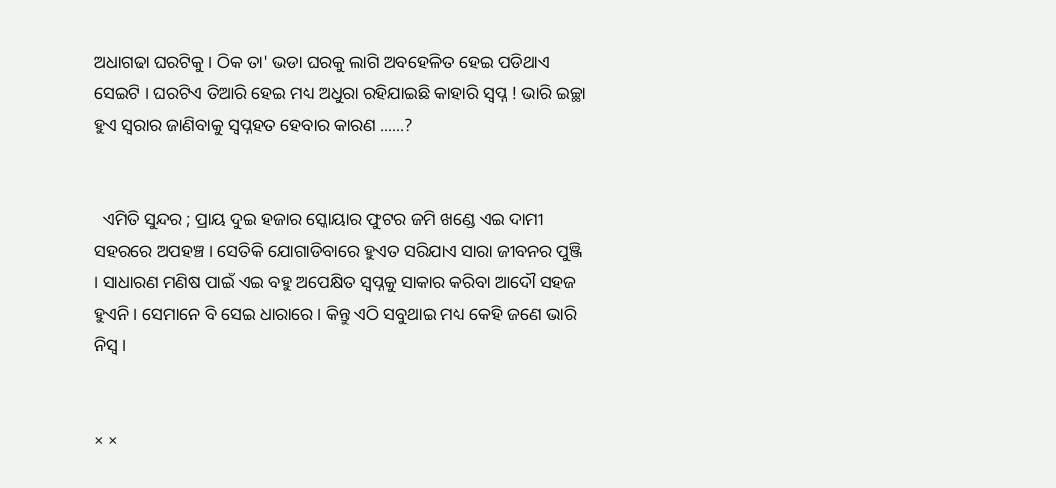ଅଧାଗଢା ଘରଟିକୁ । ଠିକ ତା' ଭଡା ଘରକୁ ଲାଗି ଅବହେଳିତ ହେଇ ପଡିଥାଏ ସେଇଟି । ଘରଟିଏ ତିଆରି ହେଇ ମଧ୍ୟ ଅଧୁରା ରହିଯାଇଛି କାହାରି ସ୍ୱପ୍ନ ! ଭାରି ଇଚ୍ଛା ହୁଏ ସ୍ୱରାର ଜାଣିବାକୁ ସ୍ୱପ୍ନହତ ହେବାର କାରଣ ......?


  ଏମିତି ସୁନ୍ଦର ; ପ୍ରାୟ ଦୁଇ ହଜାର ସ୍କୋୟାର ଫୁଟର ଜମି ଖଣ୍ଡେ ଏଇ ଦାମୀ ସହରରେ ଅପହଞ୍ଚ । ସେତିକି ଯୋଗାଡିବାରେ ହୁଏତ ସରିଯାଏ ସାରା ଜୀବନର ପୁଞ୍ଜି । ସାଧାରଣ ମଣିଷ ପାଇଁ ଏଇ ବହୁ ଅପେକ୍ଷିତ ସ୍ୱପ୍ନକୁ ସାକାର କରିବା ଆଦୌ ସହଜ ହୁଏନି । ସେମାନେ ବି ସେଇ ଧାରାରେ । କିନ୍ତୁ ଏଠି ସବୁଥାଇ ମଧ୍ୟ କେହି ଜଣେ ଭାରି ନିସ୍ୱ ।


× ×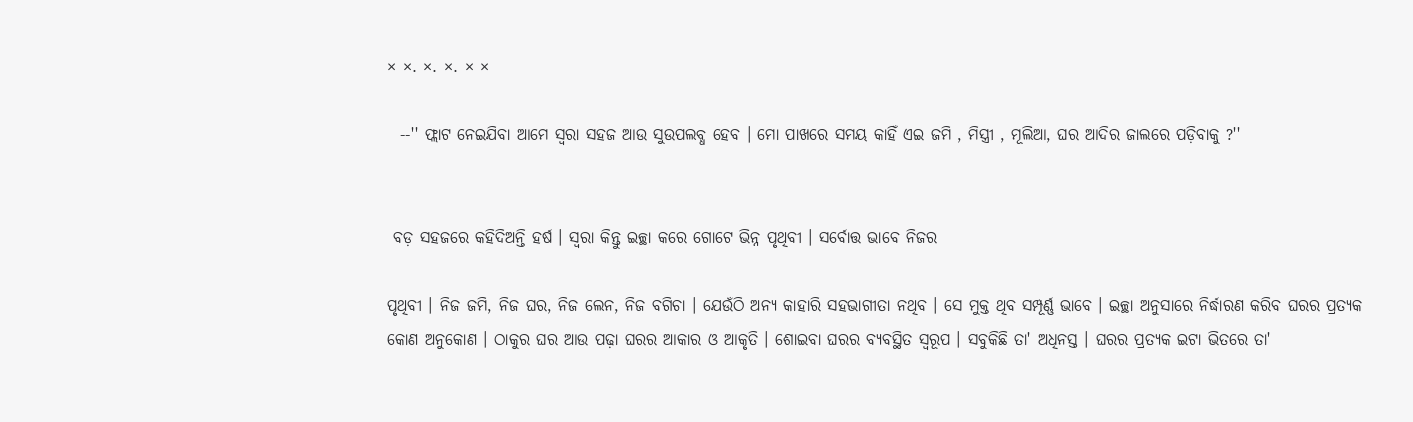× ×. ×. ×. × ×

  --'' ଫ୍ଲାଟ ନେଇଯିବା ଆମେ ସ୍ଵରା ସହଜ ଆଉ ସୁଉପଲବ୍ଧ ହେବ । ମୋ ପାଖରେ ସମୟ କାହିଁ ଏଇ ଜମି , ମିସ୍ତ୍ରୀ , ମୂଲିଆ, ଘର ଆଦିର ଜାଲରେ ପଡ଼ିବାକୁ ?''


 ବଡ଼ ସହଜରେ କହିଦିଅନ୍ତି ହର୍ଷ । ସ୍ଵରା କିନ୍ତୁ ଇଚ୍ଛା କରେ ଗୋଟେ ଭିନ୍ନ ପୃଥିବୀ । ସର୍ବୋତ୍ତ ଭାବେ ନିଜର

ପୃଥିବୀ । ନିଜ ଜମି, ନିଜ ଘର, ନିଜ ଲେନ, ନିଜ ବଗିଚା । ଯେଉଁଠି ଅନ୍ୟ କାହାରି ସହଭାଗୀତା ନଥିବ । ସେ ମୁକ୍ତ ଥିବ ସମ୍ପୂର୍ଣ୍ଣ ଭାବେ । ଇଚ୍ଛା ଅନୁସାରେ ନିର୍ଦ୍ଧାରଣ କରିବ ଘରର ପ୍ରତ୍ୟକ କୋଣ ଅନୁକୋଣ । ଠାକୁର ଘର ଆଉ ପଢ଼ା ଘରର ଆକାର ଓ ଆକୃତି । ଶୋଇବା ଘରର ବ୍ୟବସ୍ଥିତ ସ୍ୱରୂପ । ସବୁକିଛି ତା' ଅଧିନସ୍ତ । ଘରର ପ୍ରତ୍ୟକ ଇଟା ଭିତରେ ତା'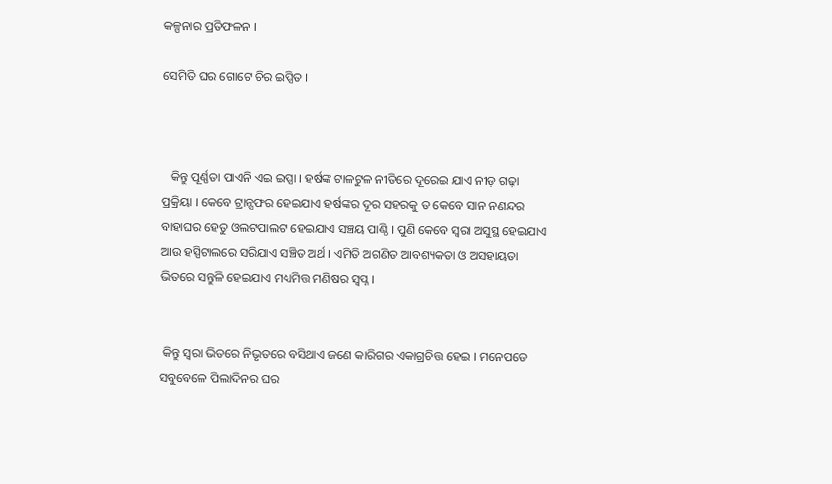କଳ୍ପନାର ପ୍ରତିଫଳନ ।

ସେମିତି ଘର ଗୋଟେ ଚିର ଇପ୍ସିତ ।



   କିନ୍ତୁ ପୂର୍ଣ୍ଣତା ପାଏନି ଏଇ ଇପ୍ସା । ହର୍ଷଙ୍କ ଟାଳଟୁଳ ନୀତିରେ ଦୂରେଇ ଯାଏ ନୀଡ଼ ଗଢ଼ା ପ୍ରକ୍ରିୟା । କେବେ ଟ୍ରାନ୍ସଫର ହେଇଯାଏ ହର୍ଷଙ୍କର ଦୂର ସହରକୁ ତ କେବେ ସାନ ନଣନ୍ଦର ବାହାଘର ହେତୁ ଓଲଟପାଲଟ ହେଇଯାଏ ସଞ୍ଚୟ ପାଣ୍ଠି । ପୁଣି କେବେ ସ୍ଵରା ଅସୁସ୍ଥ ହେଇଯାଏ ଆଉ ହସ୍ପିଟାଲରେ ସରିଯାଏ ସଞ୍ଚିତ ଅର୍ଥ । ଏମିତି ଅଗଣିତ ଆବଶ୍ୟକତା ଓ ଅସହାୟତା ଭିତରେ ସନ୍ତୁଳି ହେଇଯାଏ ମଧ୍ୟମିତ୍ତ ମଣିଷର ସ୍ୱପ୍ନ ।


 କିନ୍ତୁ ସ୍ଵରା ଭିତରେ ନିଭୃତରେ ବସିଥାଏ ଜଣେ କାରିଗର ଏକାଗ୍ରଚିତ୍ତ ହେଇ । ମନେପଡେ ସବୁବେଳେ ପିଲାଦିନର ଘର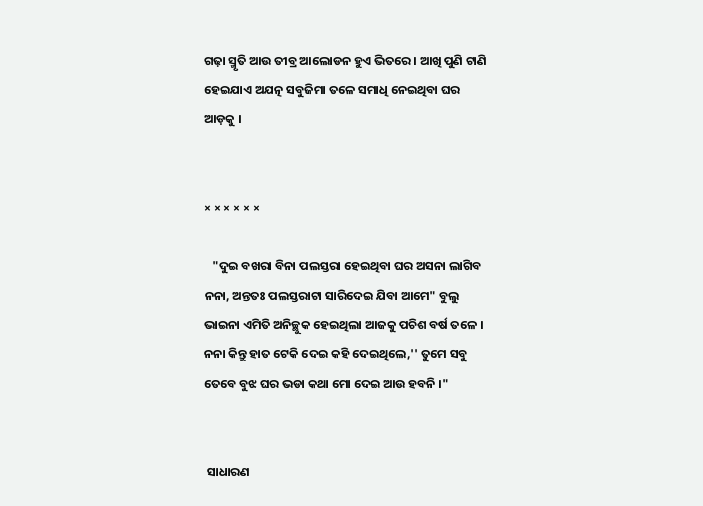ଗଢ଼ା ସ୍ମୃତି ଆଉ ତୀବ୍ର ଆଲୋଡନ ହୁଏ ଭିତରେ । ଆଖି ପୁଣି ଟାଣି ହେଇଯାଏ ଅଯତ୍ନ ସବୁଜିମା ତଳେ ସମାଧି ନେଇଥିବା ଘର ଆଡ଼କୁ ।


× × × × × ×

   "ଦୁଇ ବଖରା ବିନା ପଲସ୍ତରା ହେଇଥିବା ଘର ଅସନା ଲାଗିବ ନନା, ଅନ୍ତତଃ ପଲସ୍ତରାଟା ସାରିଦେଇ ଯିବା ଆମେ" ବୁଲୁ ଭାଇନା ଏମିତି ଅନିଚ୍ଛୁକ ହେଇଥିଲା ଆଜକୁ ପଚିଶ ବର୍ଷ ତଳେ । ନନା କିନ୍ତୁ ହାତ ଟେକି ଦେଇ କହି ଦେଇଥିଲେ,'' ତୁମେ ସବୁ ତେବେ ବୁଝ ଘର ଭଡା କଥା ମୋ ଦେଇ ଆଉ ହବନି ।"


 ସାଧାରଣ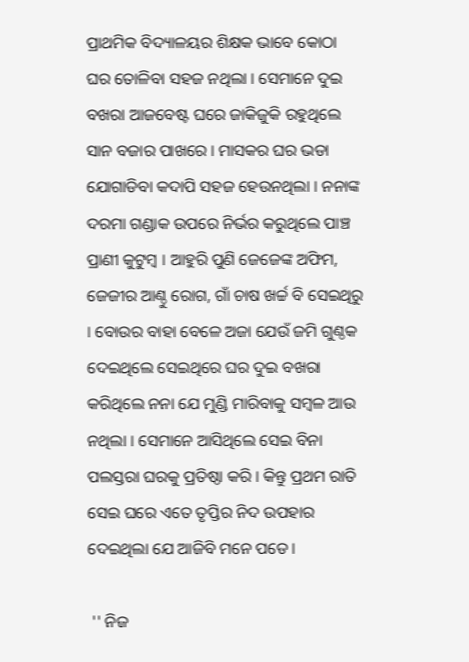ପ୍ରାଥମିକ ବିଦ୍ୟାଳୟର ଶିକ୍ଷକ ଭାବେ କୋଠା ଘର ତୋଳିବା ସହଜ ନଥିଲା । ସେମାନେ ଦୁଇ ବଖରା ଆଜବେଷ୍ଟ ଘରେ ଜାକିଜୁକି ରହୁଥିଲେ ସାନ ବଜାର ପାଖରେ । ମାସକର ଘର ଭଡା ଯୋଗାଡିବା କଦାପି ସହଜ ହେଉନଥିଲା । ନନାଙ୍କ ଦରମା ଗଣ୍ଡାକ ଉପରେ ନିର୍ଭର କରୁଥିଲେ ପାଞ୍ଚ ପ୍ରାଣୀ କୁଟୁମ୍ବ । ଆହୁରି ପୁଣି ଜେଜେଙ୍କ ଅଫିମ, ଜେଜୀର ଆଣ୍ଠୁ ରୋଗ, ଗାଁ ଚାଷ ଖର୍ଚ୍ଚ ବି ସେଇଥିରୁ । ବୋଉର ବାହା ବେଳେ ଅଜା ଯେଉଁ ଜମି ଗୁଣ୍ଠକ ଦେଇଥିଲେ ସେଇଥିରେ ଘର ଦୁଇ ବଖରା କରିଥିଲେ ନନା ଯେ ମୁଣ୍ଡି ମାରିବାକୁ ସମ୍ବଳ ଆଉ ନଥିଲା । ସେମାନେ ଆସିଥିଲେ ସେଇ ବିନା ପଲସ୍ତରା ଘରକୁ ପ୍ରତିଷ୍ଠା କରି । କିନ୍ତୁ ପ୍ରଥମ ରାତି ସେଇ ଘରେ ଏତେ ତୃପ୍ତିର ନିଦ ଉପହାର ଦେଇଥିଲା ଯେ ଆଜିବି ମନେ ପଡେ ।

 '' ନିଜ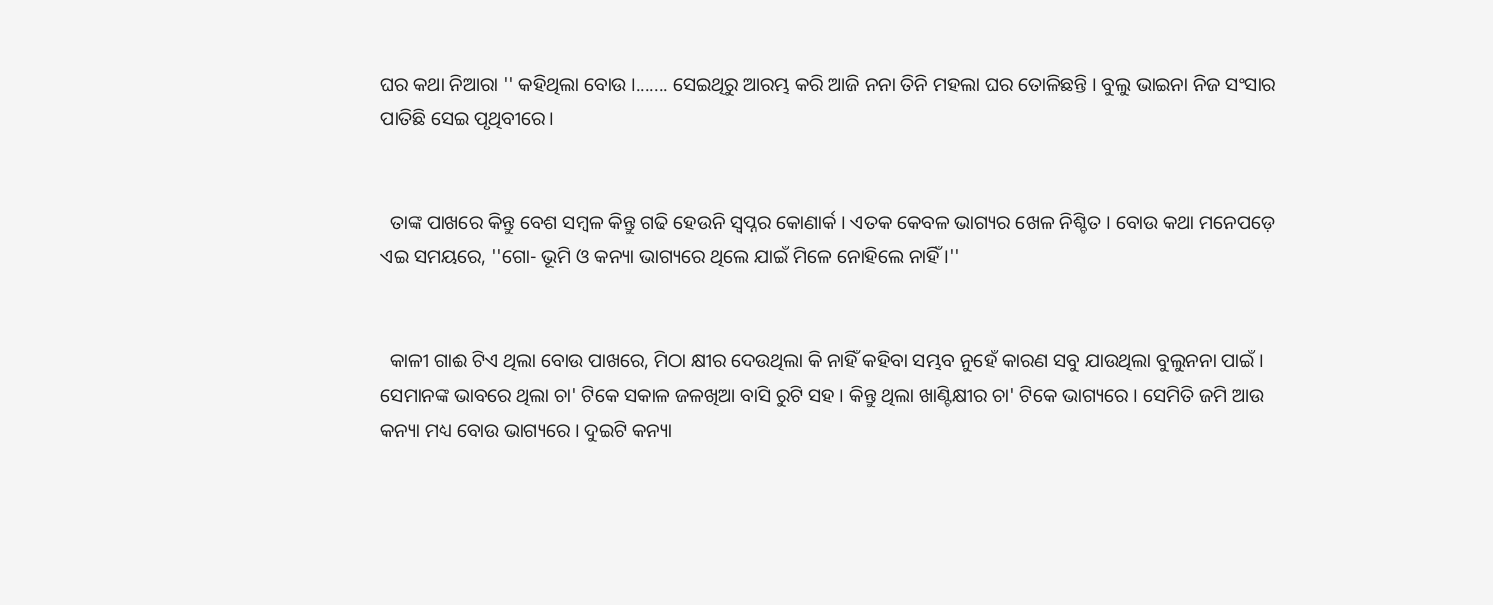ଘର କଥା ନିଆରା '' କହିଥିଲା ବୋଉ ।....... ସେଇଥିରୁ ଆରମ୍ଭ କରି ଆଜି ନନା ତିନି ମହଲା ଘର ତୋଳିଛନ୍ତି । ବୁଲୁ ଭାଇନା ନିଜ ସଂସାର ପାତିଛି ସେଇ ପୃଥିବୀରେ।


  ତାଙ୍କ ପାଖରେ କିନ୍ତୁ ବେଶ ସମ୍ବଳ କିନ୍ତୁ ଗଢି ହେଉନି ସ୍ୱପ୍ନର କୋଣାର୍କ । ଏତକ କେବଳ ଭାଗ୍ୟର ଖେଳ ନିଶ୍ଚିତ । ବୋଉ କଥା ମନେପଡ଼େ ଏଇ ସମୟରେ, ''ଗୋ- ଭୂମି ଓ କନ୍ୟା ଭାଗ୍ୟରେ ଥିଲେ ଯାଇଁ ମିଳେ ନୋହିଲେ ନାହିଁ ।''


  କାଳୀ ଗାଈ ଟିଏ ଥିଲା ବୋଉ ପାଖରେ, ମିଠା କ୍ଷୀର ଦେଉଥିଲା କି ନାହିଁ କହିବା ସମ୍ଭବ ନୁହେଁ କାରଣ ସବୁ ଯାଉଥିଲା ବୁଲୁନନା ପାଇଁ । ସେମାନଙ୍କ ଭାବରେ ଥିଲା ଚା' ଟିକେ ସକାଳ ଜଳଖିଆ ବାସି ରୁଟି ସହ । କିନ୍ତୁ ଥିଲା ଖାଣ୍ଟିକ୍ଷୀର ଚା' ଟିକେ ଭାଗ୍ୟରେ । ସେମିତି ଜମି ଆଉ କନ୍ୟା ମଧ୍ୟ ବୋଉ ଭାଗ୍ୟରେ । ଦୁଇଟି କନ୍ୟା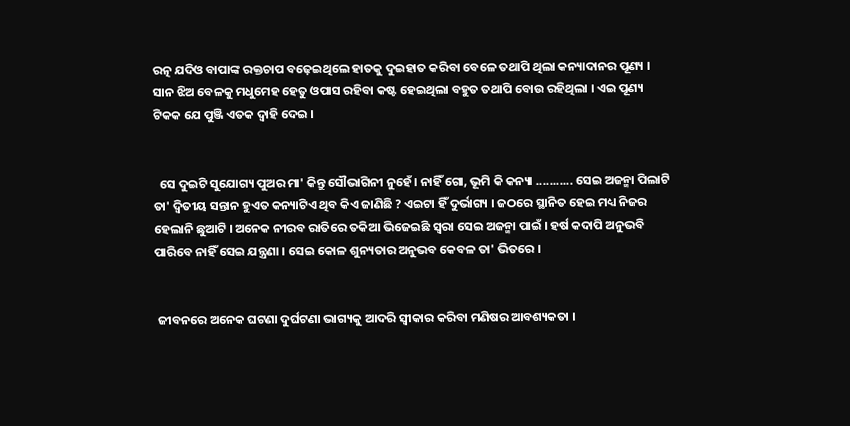ରତ୍ନ ଯଦିଓ ବାପାଙ୍କ ରକ୍ତଚାପ ବଢ଼େଇଥିଲେ ହାତକୁ ଦୁଇହାତ କରିବା ବେଳେ ତଥାପି ଥିଲା କନ୍ୟାଦାନର ପୂଣ୍ୟ । ସାନ ଝିଅ ବେଳକୁ ମଧୁମେହ ହେତୁ ଓପାସ ରହିବା କଷ୍ଟ ହେଇଥିଲା ବହୁତ ତଥାପି ବୋଉ ରହିଥିଲା । ଏଇ ପୂଣ୍ୟ ଟିକକ ଯେ ପୁଞ୍ଜି ଏତକ ଦ୍ୱାହି ଦେଇ ।


  ସେ ଦୁଇଟି ସୁଯୋଗ୍ୟ ପୁଅର ମା' କିନ୍ତୁ ସୌଭାଗିନୀ ନୁହେଁ । ନାହିଁ ଗୋ, ଭୂମି କି କନ୍ୟା ........... ସେଇ ଅଜନ୍ମା ପିଲାଟି ତା' ଦ୍ଵିତୀୟ ସନ୍ତାନ ହୁଏତ କନ୍ୟାଟିଏ ଥିବ କିଏ ଜାଣିଛି ? ଏଇଟା ହିଁ ଦୁର୍ଭାଗ୍ୟ । ଜଠରେ ସ୍ଥାନିତ ହେଇ ମଧ୍ୟ ନିଜର ହେଲାନି ଛୁଆଟି । ଅନେକ ନୀରବ ରାତିରେ ତକିଆ ଭିଜେଇଛି ସ୍ୱରା ସେଇ ଅଜନ୍ମା ପାଇଁ । ହର୍ଷ କଦାପି ଅନୁଭବି ପାରିବେ ନାହିଁ ସେଇ ଯନ୍ତ୍ରଣା । ସେଇ କୋଳ ଶୁନ୍ୟତାର ଅନୁଭବ କେବଳ ତା' ଭିତରେ ।


 ଜୀବନରେ ଅନେକ ଘଟଣା ଦୁର୍ଘଟଣା ଭାଗ୍ୟକୁ ଆଦରି ସ୍ୱୀକାର କରିବା ମଣିଷର ଆବଶ୍ୟକତା ।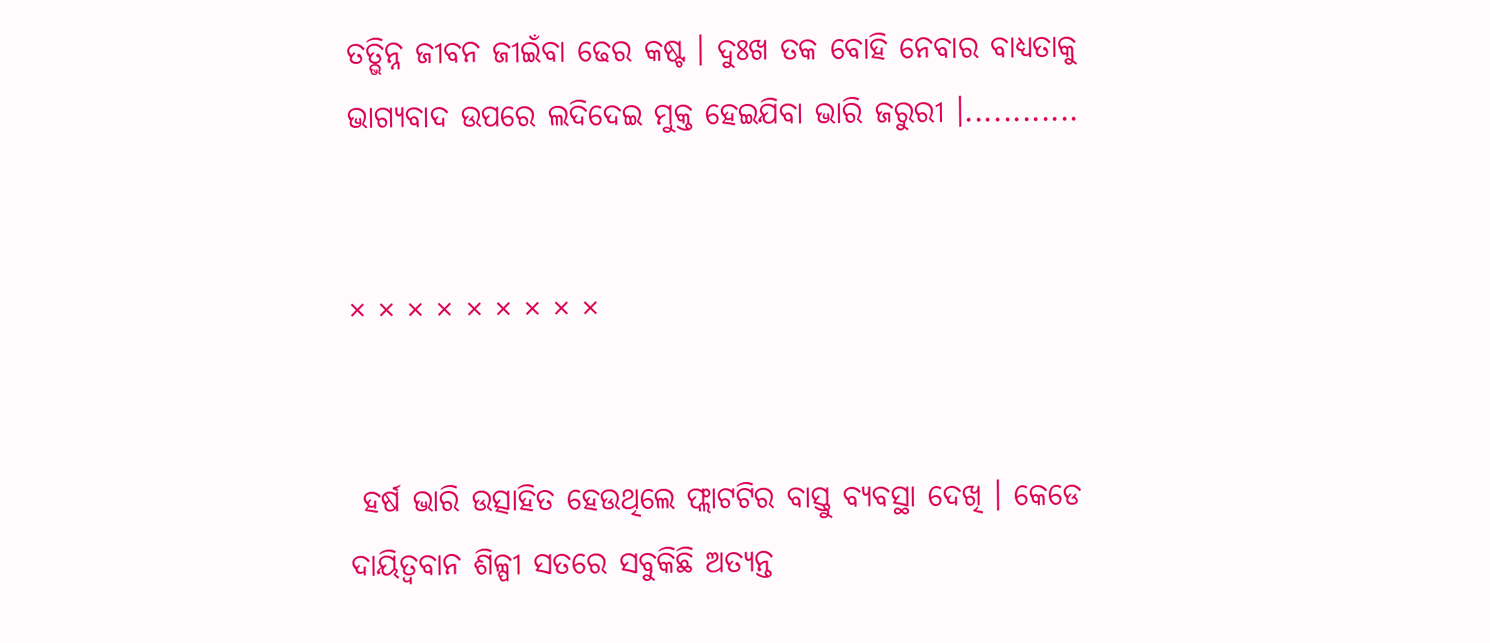ତତ୍ଭିନ୍ନ ଜୀବନ ଜୀଇଁବା ଢେର କଷ୍ଟ । ଦୁଃଖ ତକ ବୋହି ନେବାର ବାଧ୍ୟତାକୁ ଭାଗ୍ୟବାଦ ଉପରେ ଲଦିଦେଇ ମୁକ୍ତ ହେଇଯିବା ଭାରି ଜରୁରୀ ।............


× × × × × × × × ×


 ହର୍ଷ ଭାରି ଉତ୍ସାହିତ ହେଉଥିଲେ ଫ୍ଲାଟଟିର ବାସ୍ତୁ ବ୍ୟବସ୍ଥା ଦେଖି । କେଡେ ଦାୟିତ୍ୱବାନ ଶିଳ୍ପୀ ସତରେ ସବୁକିଛି ଅତ୍ୟନ୍ତ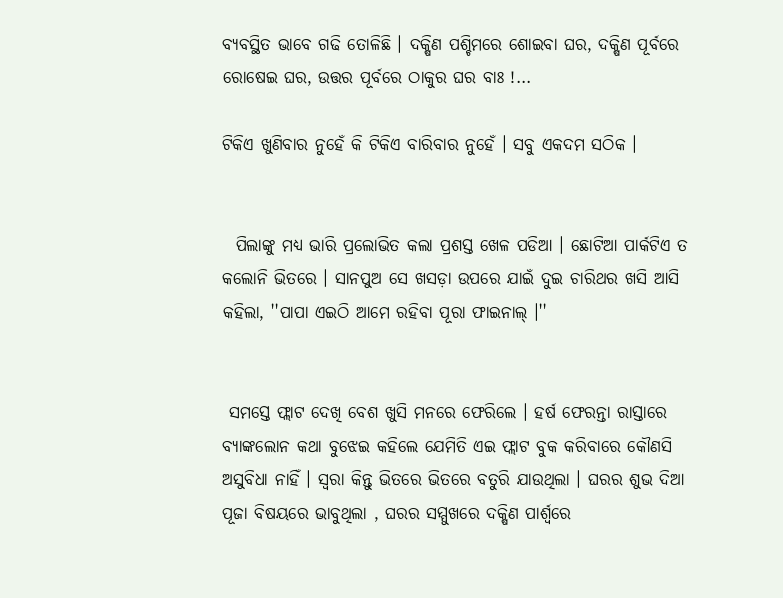ବ୍ୟବସ୍ଥିତ ଭାବେ ଗଢି ତୋଳିଛି । ଦକ୍ଷିଣ ପଶ୍ଚିମରେ ଶୋଇବା ଘର, ଦକ୍ଷିଣ ପୂର୍ବରେ ରୋଷେଇ ଘର, ଉତ୍ତର ପୂର୍ବରେ ଠାକୁର ଘର ବାଃ !...

ଟିକିଏ ଖୁଣିବାର ନୁହେଁ କି ଟିକିଏ ବାରିବାର ନୁହେଁ । ସବୁ ଏକଦମ ସଠିକ ।


  ପିଲାଙ୍କୁ ମଧ୍ୟ ଭାରି ପ୍ରଲୋଭିତ କଲା ପ୍ରଶସ୍ତ ଖେଳ ପଡିଆ । ଛୋଟିଆ ପାର୍କଟିଏ ତ କଲୋନି ଭିତରେ । ସାନପୁଅ ସେ ଖସଡ଼ା ଉପରେ ଯାଇଁ ଦୁଇ ଚାରିଥର ଖସି ଆସି କହିଲା, ''ପାପା ଏଇଠି ଆମେ ରହିବା ପୂରା ଫାଇନାଲ୍ ।''


 ସମସ୍ତେ ଫ୍ଲାଟ ଦେଖି ବେଶ ଖୁସି ମନରେ ଫେରିଲେ । ହର୍ଷ ଫେରନ୍ତା ରାସ୍ତାରେ ବ୍ୟାଙ୍କଲୋନ କଥା ବୁଝେଇ କହିଲେ ଯେମିତି ଏଇ ଫ୍ଲାଟ ବୁକ କରିବାରେ କୌଣସି ଅସୁବିଧା ନାହିଁ । ସ୍ୱରା କିନ୍ତୁ ଭିତରେ ଭିତରେ ବତୁରି ଯାଉଥିଲା । ଘରର ଶୁଭ ଦିଆ ପୂଜା ବିଷୟରେ ଭାବୁଥିଲା , ଘରର ସମ୍ମୁଖରେ ଦକ୍ଷିଣ ପାର୍ଶ୍ଵରେ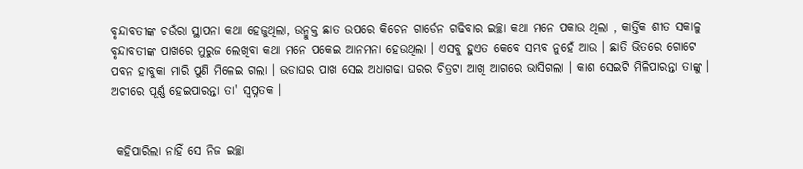ବୃନ୍ଦାବତୀଙ୍କ ଚଉଁରା ସ୍ଥାପନା କଥା ହେଜୁଥିଲା, ଉନ୍ମୁକ୍ତ ଛାତ ଉପରେ କିଚେନ ଗାର୍ଡେନ ଗଢିବାର ଇଚ୍ଛା କଥା ମନେ ପକାଉ ଥିଲା , କାର୍ତ୍ତିକ ଶୀତ ସକାଳୁ ବୃନ୍ଦାବତୀଙ୍କ ପାଖରେ ମୁରୁଜ ଲେଖିବା କଥା ମନେ ପକେଇ ଆନମନା ହେଉଥିଲା । ଏସବୁ ହୁଏତ କେବେ ସମ୍ଭବ ନୁହେଁ ଆଉ । ଛାତି ଭିତରେ ଗୋଟେ ପବନ ହାବୁକା ମାରି ପୁଣି ମିଳେଇ ଗଲା । ଭଡାଘର ପାଖ ସେଇ ଅଧାଗଢା ଘରର ଚିତ୍ରଟା ଆଖି ଆଗରେ ଭାସିଗଲା । କାଶ ସେଇଟି ମିଳିପାରନ୍ତା ତାଙ୍କୁ । ଅଚୀରେ ପୂର୍ଣ୍ଣ ହେଇପାରନ୍ତା ତା' ସ୍ୱପ୍ନତକ ।


 କହିପାରିଲା ନାହିଁ ସେ ନିଜ ଇଚ୍ଛା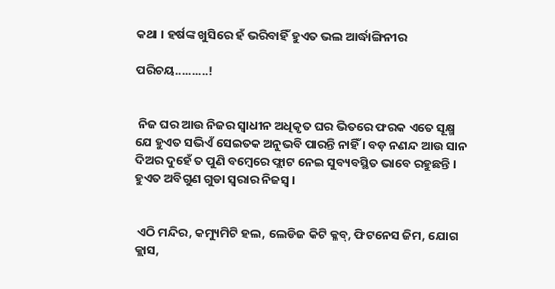କଥା । ହର୍ଷଙ୍କ ଖୁସିରେ ହଁ ଭରିବାହିଁ ହୁଏତ ଭଲ ଆର୍ଦ୍ଧାଙ୍ଗିନୀର

ପରିଚୟ..........!


 ନିଜ ଘର ଆଉ ନିଜର ସ୍ୱାଧୀନ ଅଧିକୃତ ଘର ଭିତରେ ଫରକ ଏତେ ସୂକ୍ଷ୍ମ ଯେ ହୁଏତ ସଭିଏଁ ସେଇତକ ଅନୁଭବି ପାରନ୍ତି ନାହିଁ । ବଡ଼ ନଣନ୍ଦ ଆଉ ସାନ ଦିଅର ଦୁହେଁ ତ ପୁଣି ବମ୍ବେରେ ଫ୍ଲାଟ ନେଇ ସୁବ୍ୟବସ୍ଥିତ ଭାବେ ରହୁଛନ୍ତି । ହୁଏତ ଅବିଗୁଣ ଗୁଡା ସ୍ୱରାର ନିଜସ୍ୱ ।


 ଏଠି ମନ୍ଦିର, କମ୍ୟୁମିଟି ହଲ, ଲେଡିଜ କିଟି କ୍ଳବ୍, ଫିଟନେସ ଜିମ, ଯୋଗ କ୍ଲାସ,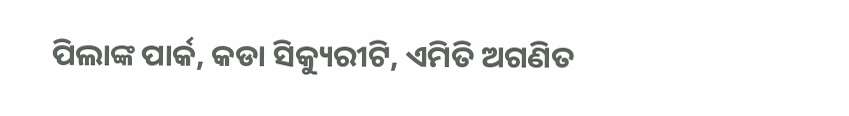ପିଲାଙ୍କ ପାର୍କ, କଡା ସିକ୍ୟୁରୀଟି, ଏମିତି ଅଗଣିତ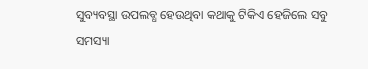ସୁବ୍ୟବସ୍ଥା ଉପଲବ୍ଧ ହେଉଥିବା କଥାକୁ ଟିକିଏ ହେଜିଲେ ସବୁ ସମସ୍ୟା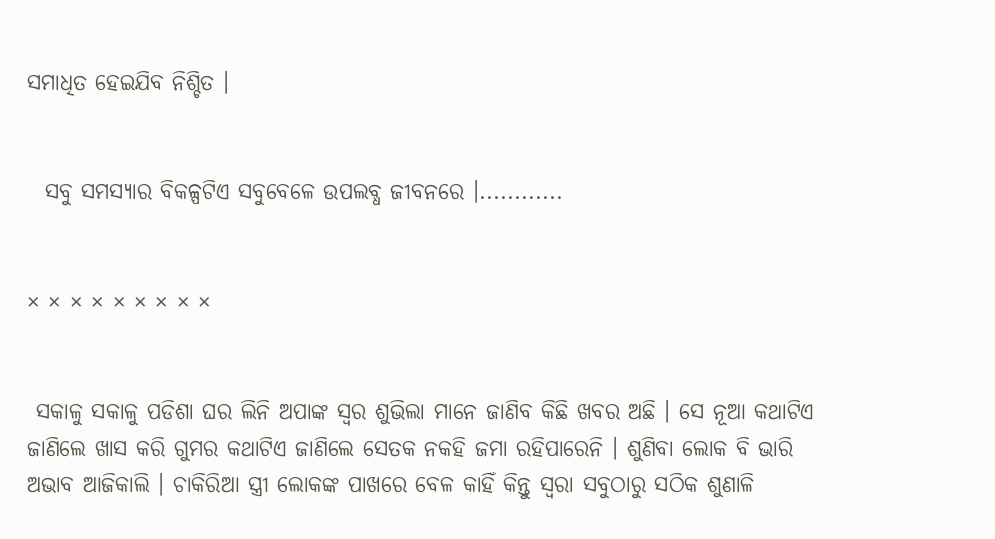ସମାଧିତ ହେଇଯିବ ନିଶ୍ଚିତ ।


  ସବୁ ସମସ୍ୟାର ବିକଳ୍ପଟିଏ ସବୁବେଳେ ଉପଲବ୍ଧ ଜୀବନରେ ।............


× × × × × × × × ×


 ସକାଳୁ ସକାଳୁ ପଡିଶା ଘର ଲିନି ଅପାଙ୍କ ସ୍ୱର ଶୁଭିଲା ମାନେ ଜାଣିବ କିଛି ଖବର ଅଛି । ସେ ନୂଆ କଥାଟିଏ ଜାଣିଲେ ଖାସ କରି ଗୁମର କଥାଟିଏ ଜାଣିଲେ ସେତକ ନକହି ଜମା ରହିପାରେନି । ଶୁଣିବା ଲୋକ ବି ଭାରି ଅଭାବ ଆଜିକାଲି । ଚାକିରିଆ ସ୍ତ୍ରୀ ଲୋକଙ୍କ ପାଖରେ ବେଳ କାହିଁ କିନ୍ତୁ ସ୍ୱରା ସବୁଠାରୁ ସଠିକ ଶୁଣାଳି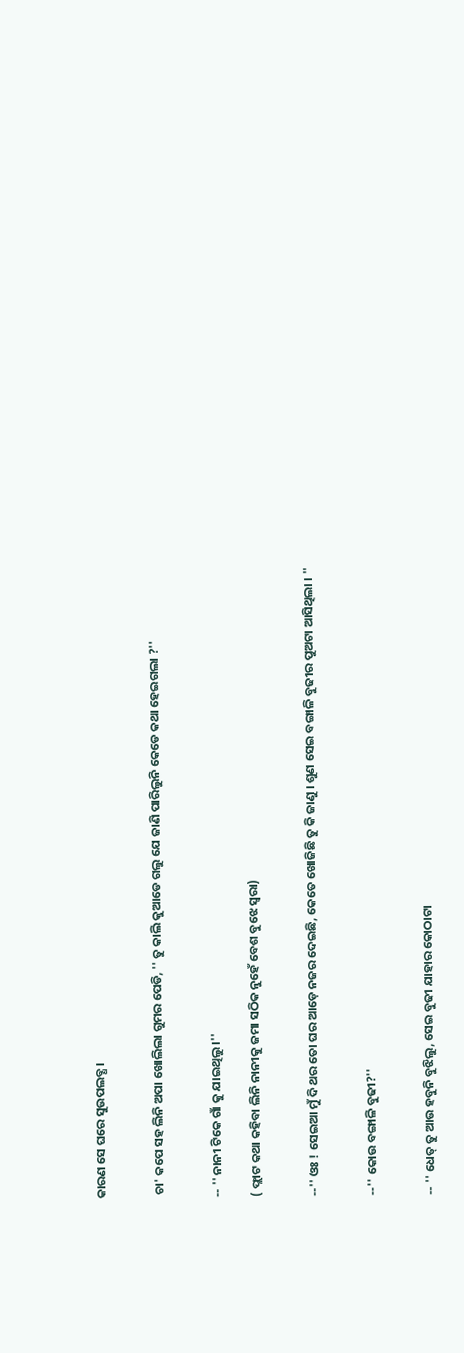କାରଣ ସେ ଘରେ ସୁଉପଲବ୍ଧ ।


 ଚା' କପେ ସହ ଲିନି ଅପା ଖୋଲିଲା ଗୁମର ପେଡି, '' ତୁ କାଲି କୁଆଡେ ଗଲୁ ଯେ ଜାଣି ପାରିଲୁନି କେଡେ କଥା ହେଇଗଲା ?''


-- '' ନାନୀ ଟିକେ ଗାଁ କୁ ଯାଇଥିଲୁ ।''

( ଫ୍ଲାଟ କଥା କହିବା ଲିନି ନାନୀକୁ ଜମା ସଠିକ ନୁହେଁ ବେଶ ବୁଝେ ସ୍ୱରା)


--'' ଓଃ ! ସେଇଆ ମୁଁ ଦି ଥର ତୋ ଘର ଆଡ଼େ ନଜର ଦେଇଛି, କେତେ ଖୋଜିଛି ତୁ କି ଜାଣୁ । ଶୁଣ ସେଇ ବଙ୍ଗାଳି ବୁଢୀର ପୁଅଟା ଆସିଥିଲା । ''


--'' କୋଉ ବଙ୍ଗାଳି ବୁଢୀ?''


-- '' ଧେତ୍ ତୁ ଆଉ ହବୁନି ବୁଝିଲୁ, ସେଇ ବୁଢୀ ଯାହାର କୋଠାଟା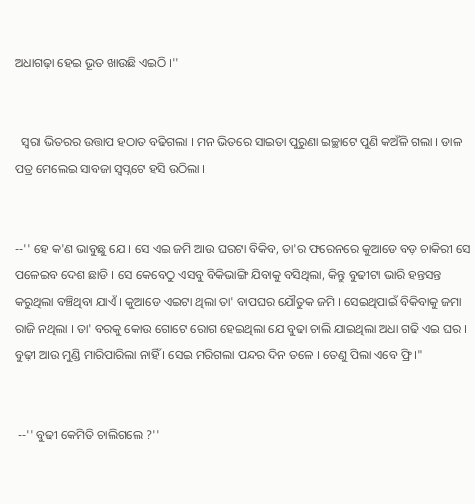ଅଧାଗଢ଼ା ହେଇ ଭୂତ ଖାଉଛି ଏଇଠି ।''


  ସ୍ୱରା ଭିତରର ଉତ୍ତାପ ହଠାତ ବଢିଗଲା । ମନ ଭିତରେ ସାଇତା ପୁରୁଣା ଇଚ୍ଛାଟେ ପୁଣି କଅଁଳି ଗଲା । ଡାଳ ପତ୍ର ମେଲେଇ ସାବଜା ସ୍ୱପ୍ନଟେ ହସି ଉଠିଲା ।


--'' ହେ କ'ଣ ଭାବୁଛୁ ଯେ । ସେ ଏଇ ଜମି ଆଉ ଘରଟା ବିକିବ, ତା'ର ଫରେନରେ କୁଆଡେ ବଡ଼ ଚାକିରୀ ସେ ପଳେଇବ ଦେଶ ଛାଡି । ସେ କେବେଠୁ ଏସବୁ ବିକିଭାଙ୍ଗି ଯିବାକୁ ବସିଥିଲା, କିନ୍ତୁ ବୁଢୀଟା ଭାରି ହନ୍ତସନ୍ତ କରୁଥିଲା ବଞ୍ଚିଥିବା ଯାଏଁ । କୁଆଡେ ଏଇଟା ଥିଲା ତା' ବାପଘର ଯୌତୁକ ଜମି । ସେଇଥିପାଇଁ ବିକିବାକୁ ଜମା ରାଜି ନଥିଲା । ତା' ବରକୁ କୋଉ ଗୋଟେ ରୋଗ ହେଇଥିଲା ଯେ ବୁଢା ଚାଲି ଯାଇଥିଲା ଅଧା ଗଢି ଏଇ ଘର । ବୁଢ଼ୀ ଆଉ ମୁଣ୍ଡି ମାରିପାରିଲା ନାହିଁ । ସେଇ ମରିଗଲା ପନ୍ଦର ଦିନ ତଳେ । ତେଣୁ ପିଲା ଏବେ ଫ୍ରି ।"


 --'' ବୁଢୀ କେମିତି ଚାଲିଗଲେ ?''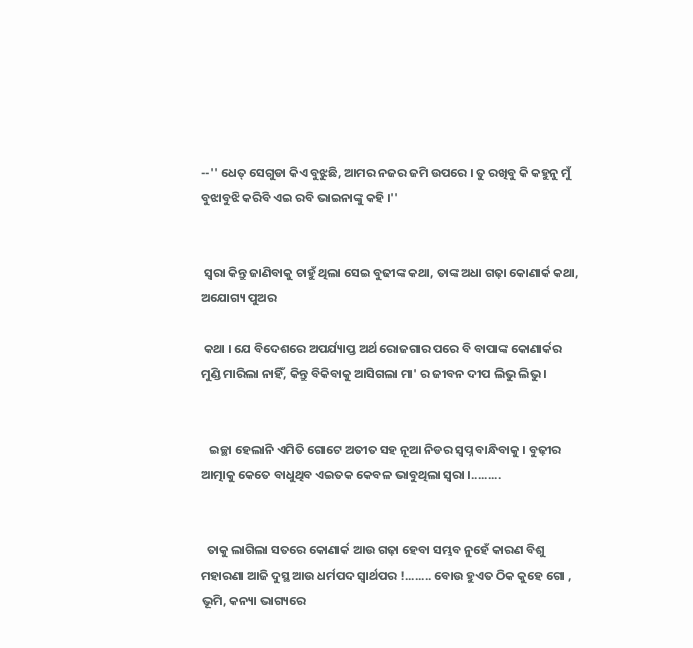--'' ଧେତ୍ ସେଗୁଡା କିଏ ବୁଝୁଛି, ଆମର ନଜର ଜମି ଉପରେ । ତୁ ରଖିବୁ କି କହୁନୁ ମୁଁ ବୁଝାବୁଝି କରିବି ଏଇ ରବି ଭାଇନାଙ୍କୁ କହି ।''


 ସ୍ୱରା କିନ୍ତୁ ଜାଣିବାକୁ ଚାହୁଁ ଥିଲା ସେଇ ବୁଢୀଙ୍କ କଥା, ତାଙ୍କ ଅଧା ଗଢ଼ା କୋଣାର୍କ କଥା, ଅଯୋଗ୍ୟ ପୁଅର

 କଥା । ଯେ ବିଦେଶରେ ଅପର୍ଯ୍ୟାପ୍ତ ଅର୍ଥ ରୋଜଗାର ପରେ ବି ବାପାଙ୍କ କୋଣାର୍କର ମୁଣ୍ଡି ମାରିଲା ନାହିଁ, କିନ୍ତୁ ବିକିବାକୁ ଆସିଗଲା ମା' ର ଜୀବନ ଦୀପ ଲିଭୁ ଲିଭୁ ।


   ଇଚ୍ଛା ହେଲାନି ଏମିତି ଗୋଟେ ଅତୀତ ସହ ନୂଆ ନିଡର ସ୍ୱପ୍ନ ବାନ୍ଧିବାକୁ । ବୁଢ଼ୀର ଆତ୍ମାକୁ କେତେ ବାଧୁଥିବ ଏଇତକ କେବଳ ଭାବୁଥିଲା ସ୍ୱରା ।.........


  ତାକୁ ଲାଗିଲା ସତରେ କୋଣାର୍କ ଆଉ ଗଢ଼ା ହେବା ସମ୍ଭବ ନୁହେଁ କାରଣ ବିଶୁ ମହାରଣା ଆଜି ଦୁସ୍ଥ ଆଉ ଧର୍ମପଦ ସ୍ୱାର୍ଥପର !........ ବୋଉ ହୁଏତ ଠିକ କୁହେ ଗୋ , ଭୂମି, କନ୍ୟା ଭାଗ୍ୟରେ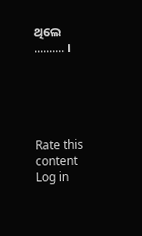ଥିଲେ .......... ।





Rate this content
Log in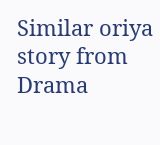Similar oriya story from Drama